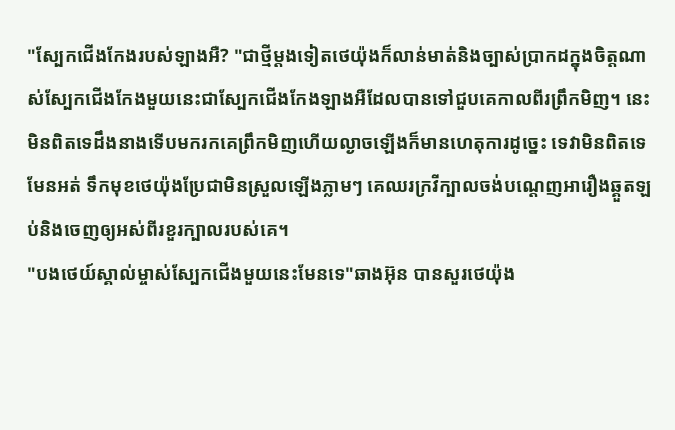"ស្បែកជើងកែងរបស់ឡាងអឺ? "ជាថ្មីម្តងទៀតថេយ៉ុងក៏លាន់មាត់និងច្បាស់ប្រាកដក្នុងចិត្តណាស់ស្បែកជើងកែងមួយនេះជាស្បែកជើងកែងឡាងអឺដែលបានទៅជួបគេកាលពីរព្រឹកមិញ។ នេះមិនពិតទេដឹងនាងទើបមករកគេព្រឹកមិញហើយល្ងាចឡើងក៏មានហេតុការដូច្នេះ ទេវាមិនពិតទេមែនអត់ ទឹកមុខថេយ៉ុងប្រែជាមិនស្រួលឡើងភ្លាមៗ គេឈរក្រវីក្បាលចង់បណ្តេញអារឿងឆ្គួតឡប់និងចេញឲ្យអស់ពីរខួរក្បាលរបស់គេ។
"បងថេយ៍ស្គាល់ម្ចាស់ស្បែកជើងមួយនេះមែនទេ"ឆាងអ៊ុន បានសួរថេយ៉ុង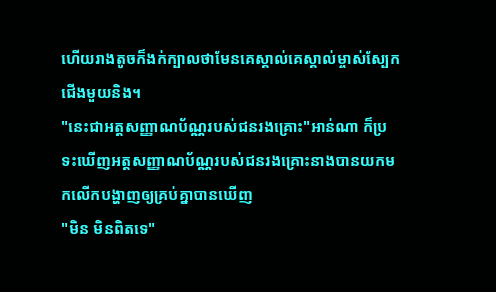ហើយរាងតូចក៏ងក់ក្បាលថាមែនគេស្គាល់គេស្គាល់ម្ចាស់ស្បែកជើងមួយនិង។
"នេះជាអត្តសញ្ញាណប័ណ្ណរបស់ជនរងគ្រោះ"អាន់ណា ក៏ប្រទះឃើញអត្តសញ្ញាណប័ណ្ណរបស់ជនរងគ្រោះនាងបានយកមកលើកបង្ហាញឲ្យគ្រប់គ្នាបានឃើញ
"មិន មិនពិតទេ"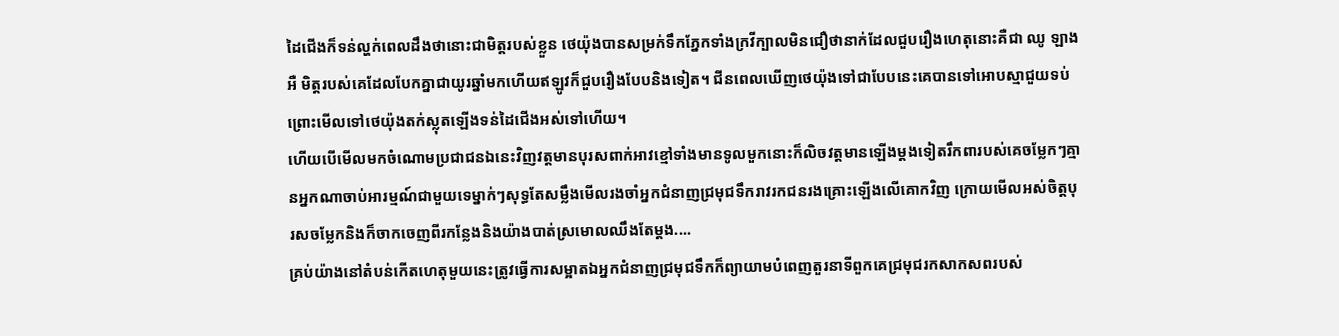ដៃជើងក៏ទន់ល្ហក់ពេលដឹងថានោះជាមិត្តរបស់ខ្លួន ថេយ៉ុងបានសម្រក់ទឹកភ្នែកទាំងក្រវីក្បាលមិនជឿថានាក់ដែលជួបរឿងហេតុនោះគឺជា ឈូ ឡាងអឺ មិត្តរបស់គេដែលបែកគ្នាជាយូរឆ្នាំមកហើយឥឡូវក៏ជួបរឿងបែបនិងទៀត។ ជីនពេលឃើញថេយ៉ុងទៅជាបែបនេះគេបានទៅអោបស្មាជួយទប់ព្រោះមើលទៅថេយ៉ុងតក់ស្លុតឡើងទន់ដៃជើងអស់ទៅហើយ។
ហើយបើមើលមកចំណោមប្រជាជនឯនេះវិញវត្តមានបុរសពាក់អាវខ្មៅទាំងមានទូលមួកនោះក៏លិចវត្តមានឡើងម្តងទៀតរឹកពារបស់គេចម្លែកៗគ្មានអ្នកណាចាប់អារម្មណ៍ជាមួយទេម្នាក់ៗសុទ្ធតែសម្លឹងមើលរងចាំអ្នកជំនាញជ្រមុជទឹករាវរកជនរងគ្រោះឡើងលើគោកវិញ ក្រោយមើលអស់ចិត្តបុរសចម្លែកនិងក៏ចាកចេញពីរកន្លែងនិងយ៉ាងបាត់ស្រមោលឈឹងតែម្តង....
គ្រប់យ៉ាងនៅតំបន់កើតហេតុមួយនេះត្រូវធ្វើការសម្អាតឯអ្នកជំនាញជ្រមុជទឹកក៏ព្យាយាមបំពេញតួរនាទីពួកគេជ្រមុជរកសាកសពរបស់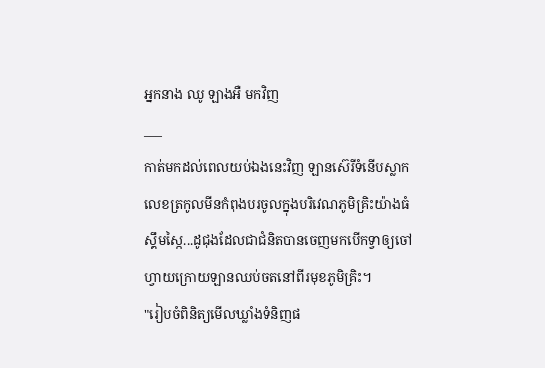អ្នកនាង ឈូ ឡាងអឺ មកវិញ
___
កាត់មកដល់ពេលយប់ឯងនេះវិញ ឡានស៊េរីទំនើបស្លាកលេខត្រកូលមីនកំពុងបរចូលក្នុងបរិវេណភូមិគ្រិះយ៉ាងធំស្គឹមស្កៃ...ដូជុងដែលជាជំនិតបានចេញមកបើកទ្វាឲ្យចៅហ្វាយក្រោយឡានឈប់ចតនៅពីរមុខភូមិគ្រិះ។
"រៀបចំពិនិត្យមើលឃ្លាំងទំនិញផ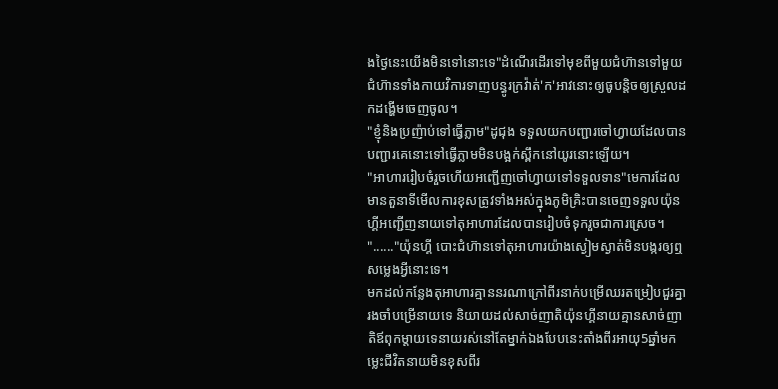ងថ្ងៃនេះយើងមិនទៅនោះទេ"ដំណើរដើរទៅមុខពីមួយជំហ៊ានទៅមួយជំហ៊ានទាំងកាយវិការទាញបន្ធូរក្រវ៉ាត់'ក'អាវនោះឲ្យធូបន្តិចឲ្យស្រួលដកដង្ហើមចេញចូល។
"ខ្ញុំនិងប្រញ៉ាប់ទៅធ្វើភ្លាម"ដូជុង ទទួលយកបញ្ជារចៅហ្វាយដែលបានបញ្ជារគេនោះទៅធ្វើភ្លាមមិនបង្អក់ស្ពឹកនៅយូរនោះឡើយ។
"អាហាររៀបចំរួចហើយអញ្ជើញចៅហ្វាយទៅទទួលទាន"មេការដែលមានតួនាទីមើលការខុសត្រូវទាំងអស់ក្នុងភូមិគ្រិះបានចេញទទួលយ៉ុនហ្គីអញ្ជើញនាយទៅតុអាហារដែលបានរៀបចំទុករួចជាការស្រេច។
"......"យ៉ុនហ្គី បោះជំហ៊ានទៅតុអាហារយ៉ាងស្ងៀមស្ងាត់មិនបង្ករឲ្យឮសម្លេងអ្វីនោះទេ។
មកដល់កន្លែងតុអាហារគ្មាននរណាក្រៅពីរនាក់បម្រើឈរតម្រៀបជួរគ្នារងចាំបម្រើនាយទេ និយាយដល់សាច់ញាតិយ៉ុនហ្គីនាយគ្មានសាច់ញាតិឪពុកម្តាយទេនាយរស់នៅតែម្នាក់ឯងបែបនេះតាំងពីរអាយុ5ឆ្នាំមកម្លេះជីវិតនាយមិនខុសពីរ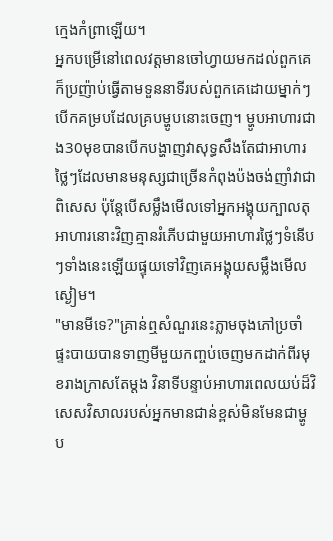ក្មេងកំព្រាឡើយ។
អ្នកបម្រើនៅពេលវត្តមានចៅហ្វាយមកដល់ពួកគេក៏ប្រញ៉ាប់ធ្វើតាមទួននាទីរបស់ពួកគេដោយម្នាក់ៗបើកគម្របដែលគ្របម្ហូបនោះចេញ។ ម្ហូបអាហារជាង30មុខបានបើកបង្ហាញវាសុទ្ធសឹងតែជាអាហារថ្លៃៗដែលមានមនុស្សជាច្រើនកំពុងប៉ងចង់ញាំវាជាពិសេស ប៉ុន្តែបើសម្លឹងមើលទៅអ្នកអង្គុយក្បាលតុអាហារនោះវិញគ្មានរំភើបជាមួយអាហារថ្លៃៗទំនើបៗទាំងនេះឡើយផ្ទុយទៅវិញគេអង្គុយសម្លឹងមើលស្ងៀម។
"មានមីទេ?"គ្រាន់ឮសំណួរនេះភ្លាមចុងភៅប្រចាំផ្ទះបាយបានទាញមីមួយកញ្ចប់ចេញមកដាក់ពីរមុខរាងក្រាសតែម្តង វិនាទីបន្ទាប់អាហារពេលយប់ដ៏វិសេសវិសាលរបស់អ្នកមានជាន់ខ្ពស់មិនមែនជាម្ហូប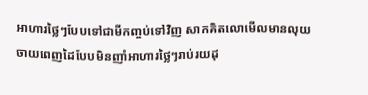អាហារថ្លៃៗបែបទៅជាមីកញ្ចប់ទៅវិញ សាកគិតលោមើលមានលុយចាយពេញដៃបែបមិនញាំអាហារថ្លៃៗរាប់រយដុ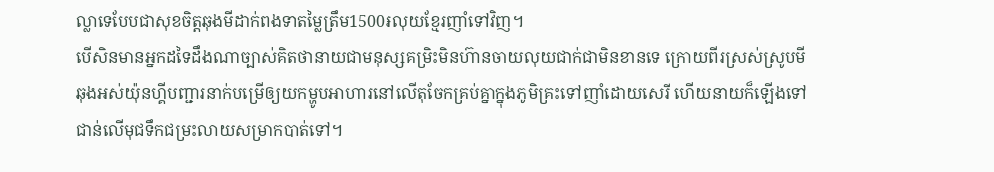ល្លាទេបែបជាសុខចិត្តឆុងមីដាក់ពងទាតម្លៃត្រឹម1500៛លុយខ្មែរញាំទៅវិញ។
បើសិនមានអ្នកដទៃដឹងណាច្បាស់គិតថានាយជាមនុស្សគម្រិះមិនហ៊ានចាយលុយជាក់ជាមិនខានទេ ក្រោយពីរស្រស់ស្រូបមីឆុងអស់យ៉ុនហ្គីបញ្ជារនាក់បម្រើឲ្យយកម្ហូបអាហារនៅលើតុចែកគ្រប់គ្នាក្នុងភូមិគ្រះទៅញាំដោយសេរី ហើយនាយក៏ឡើងទៅជាន់លើមុជទឹកជម្រះលាយសម្រាកបាត់ទៅ។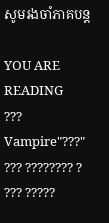សូមរងចាំភាគបន្ត

YOU ARE READING
???
Vampire"???" ??? ???????? ? ??? ?????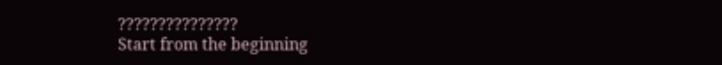???????????????
Start from the beginning